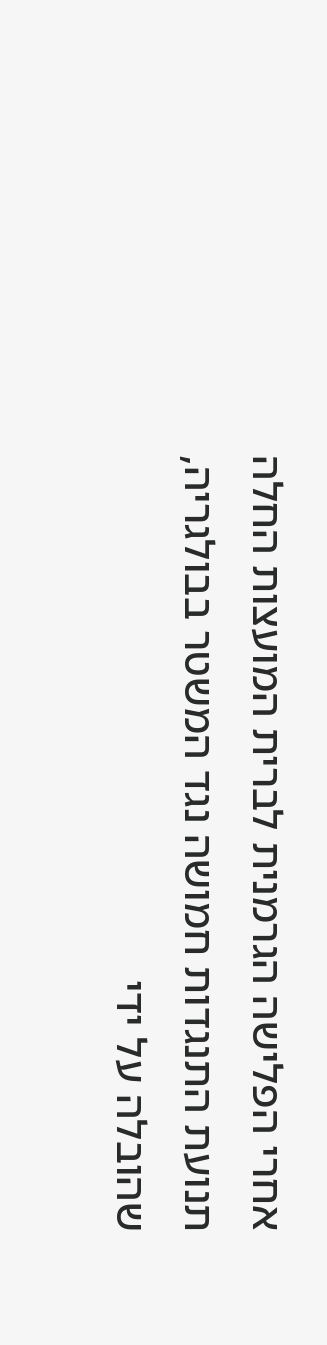אחרי הפלישה הגרמנית לברית המועצות החלה תנועת התנגדות חמושה נגד המשטר בבולגריה, שהובלה על ידי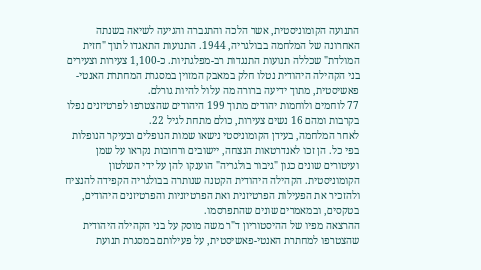התנועה הקומוניסטית, אשר הלכה והתגברה והגיעה לשיאה בשנתה האחרונה של המלחמה בבולגריה, 1944. התנועות התאגדו לתוך "חזית המולדת" שכללה תנועות התנגדות רב-מפלגתיות. כ-1,100 צעירות וצעירים בני הקהילה היהודית נטלו חלק במאבק המזוין במסגרת המחתרת האנטי-פאשיסטית, מתוך ידיעה ברורה מה עלול להיות גורלם.
77 לוחמים ולוחמות יהודים מתוך 199 היהודים שהצטרפו לפרטיזנים נפלו בקרבות ומהם 16 נשים צעירות, כולם מתחת לגיל 22.
לאחר המלחמה, בעידן הקומוניסטי נישאו שמות הנופלים ובעיקר הנופלות בפי כל. הן זכו לאנדרטאות הנצחה, יישובים ורחובות נקראו על שמן ועיטורים שונים כגון "גיבור בולגריה" הוענקו להן על ידי השלטון הקומוניסטית. הקהילה היהודית הקטנה שנותרה בבולגריה הקפידה להנציח ולהזכיר את הפעילות הפרטיזנית ואת הפרטיזניות והפרטיזנים היהודים, בטקסים, ובמאמרים שונים שהתפרסמו.
ההרצאה מפיו של ההיסטוריון ד"ר משה מוסק על בני הקהילה היהודית שהצטרפו למחתרת האנטי-פאשיסטית, על פעילותם במסגרת תנועת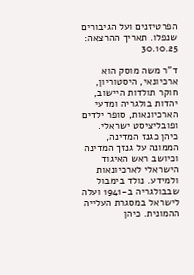הפרטיזנים ועל הגיבורים שנפלו. תאריך ההרצאה: 30.10.25

ד"ר משה מוסק הוא ארכיונאי, היסטוריון, חוקר תולדות היישוב, יהדות בולגריה ומדעי הארכיונאות, סופר ילדים ופובליציסט ישראלי. כיהן כגנז המדינה, הממונה על גנזך המדינה וכיושב ראש האיגוד הישראלי לארכיונאות ולמידע. נולד בימבול שבבולגריה ב-1941 ועלה לישראל במסגרת העלייה ההמונית. כיהן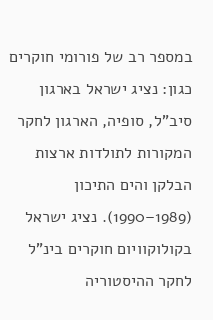במספר רב של פורומי חוקרים כגון: נציג ישראל בארגון סיב"ל, סופיה, הארגון לחקר המקורות לתולדות ארצות הבלקן והים התיכון (1989–1990). נציג ישראל בקולוקוויום חוקרים בינ"ל לחקר ההיסטוריה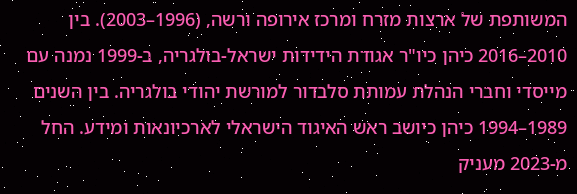המשותפת של ארצות מזרח ומרכז אירופה ורשה, (1996–2003). בין 2010–2016 כיהן כיו"ר אגודת הידידות ישראל-בולגריה, ב-1999 נמנה עם מייסדי וחברי הנהלת עמותת סלבדור למורשת יהודי בולגריה. בין השנים 1989–1994 כיהן כיושב ראש האיגוד הישראלי לארכיונאות ומידע. החל מ-2023 מעניק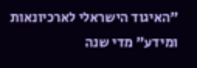"האיגוד הישראלי לארכיונאות ומידע" מדי שנה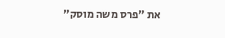את "פרס משה מוסק"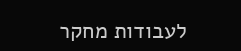לעבודות מחקר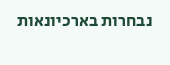נבחרות בארכיונאות